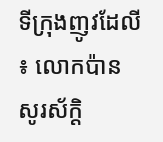ទីក្រុងញូវដែលី ៖ លោកប៉ាន សូរស័ក្តិ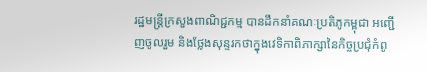រដ្ឋមន្ត្រីក្រសួងពាណិជ្ជកម្ម បានដឹកនាំគណៈប្រតិភូកម្ពុជា អញ្ជើញចូលរួម និងថ្លែងសុន្ទរកថាក្នុងវេទិកាពិភាក្សានៃកិច្ចប្រជុំកំពូ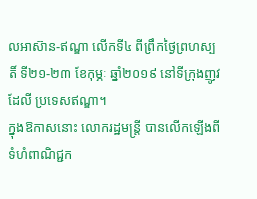លអាស៊ាន-ឥណ្ឌា លើកទី៤ ពីព្រឹកថ្ងៃព្រហស្បតិ៍ ទី២១-២៣ ខែកុម្ភៈ ឆ្នាំ២០១៩ នៅទីក្រុងញូវដែលី ប្រទេសឥណ្ឌា។
ក្នុងឱកាសនោះ លោករដ្ឋមន្ត្រី បានលើកឡើងពីទំហំពាណិជ្ជក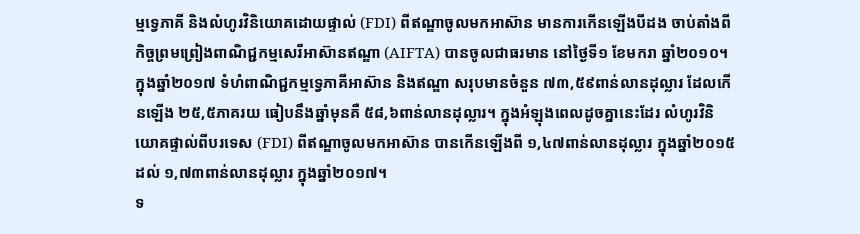ម្មទ្វេភាគី និងលំហូរវិនិយោគដោយផ្ទាល់ (FDI) ពីឥណ្ឌាចូលមកអាស៊ាន មានការកើនឡើងបីដង ចាប់តាំងពីកិច្ចព្រមព្រៀងពាណិជ្ជកម្មសេរីអាស៊ានឥណ្ឌា (AIFTA) បានចូលជាធរមាន នៅថ្ងៃទី១ ខែមករា ឆ្នាំ២០១០។ ក្នុងឆ្នាំ២០១៧ ទំហំពាណិជ្ជកម្មទ្វេភាគីអាស៊ាន និងឥណ្ឌា សរុបមានចំនួន ៧៣,៥៩ពាន់លានដុល្លារ ដែលកើនឡើង ២៥,៥ភាគរយ ធៀបនឹងឆ្នាំមុនគឺ ៥៨,៦ពាន់លានដុល្លារ។ ក្នុងអំឡុងពេលដូចគ្នានេះដែរ លំហូរវិនិយោគផ្ទាល់ពីបរទេស (FDI) ពីឥណ្ឌាចូលមកអាស៊ាន បានកើនឡើងពី ១,៤៧ពាន់លានដុល្លារ ក្នុងឆ្នាំ២០១៥ ដល់ ១,៧៣ពាន់លានដុល្លារ ក្នុងឆ្នាំ២០១៧។
ទ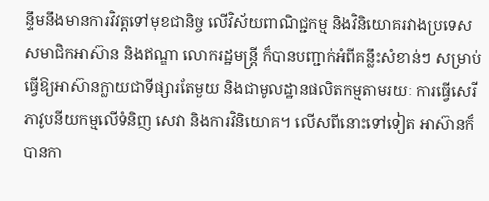ន្ទឹមនឹងមានការវិវត្តទៅមុខជានិច្ច លើវិស័យពាណិជ្ជកម្ម និងវិនិយោគរវាងប្រទេសសមាជិកអាស៊ាន និងឥណ្ឌា លោករដ្ឋមន្ត្រី ក៏បានបញ្ជាក់អំពីគន្លឹះសំខាន់ៗ សម្រាប់ធ្វើឱ្យអាស៊ានក្លាយជាទីផ្សារតែមួយ និងជាមូលដ្ឋានផលិតកម្មតាមរយៈ ការធ្វើសេរីភាវូបនីយកម្មលើទំនិញ សេវា និងការវិនិយោគ។ លើសពីនោះទៅទៀត អាស៊ានក៏បានកា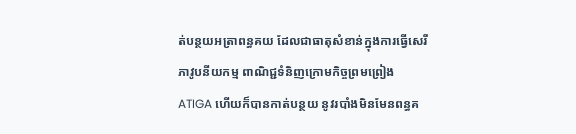ត់បន្ថយអត្រាពន្ធគយ ដែលជាធាតុសំខាន់ក្នុងការធ្វើសេរីភាវូបនីយកម្ម ពាណិជ្ជទំនិញក្រោមកិច្ចព្រមព្រៀង ATIGA ហើយក៏បានកាត់បន្ថយ នូវរបាំងមិនមែនពន្ធគ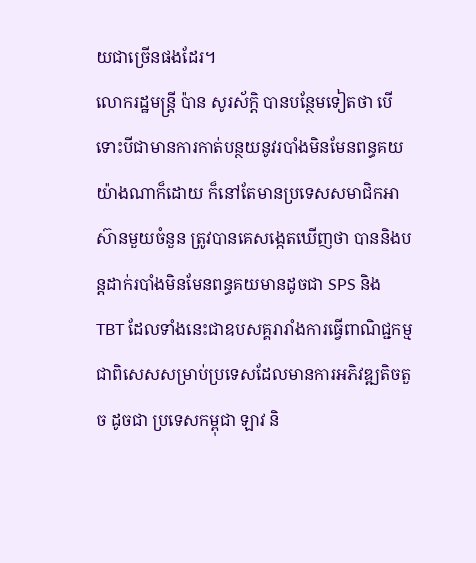យជាច្រើនផងដែរ។
លោករដ្ឋមន្ត្រី ប៉ាន សូរស័ក្តិ បានបន្ថែមទៀតថា បើទោះបីជាមានការកាត់បន្ថយនូវរបាំងមិនមែនពន្ធគយ យ៉ាងណាក៏ដោយ ក៏នៅតែមានប្រទេសសមាជិកអាស៊ានមួយចំនួន ត្រូវបានគេសង្កេតឃើញថា បាននិងបន្តដាក់របាំងមិនមែនពន្ធគយមានដូចជា SPS និង TBT ដែលទាំងនេះជាឧបសគ្គរារាំងការធ្វើពាណិជ្ជកម្ម ជាពិសេសសម្រាប់ប្រទេសដែលមានការអភិវឌ្ឍតិចតួច ដូចជា ប្រទេសកម្ពុជា ឡាវ និ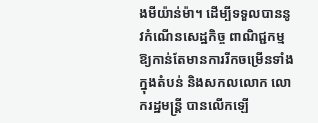ងមីយ៉ាន់ម៉ា។ ដើម្បីទទួលបាននូវកំណើនសេដ្ឋកិច្ច ពាណិជ្ជកម្មឱ្យកាន់តែមានការរីកចម្រើនទាំងក្នុងតំបន់ និងសកលលោក លោករដ្ឋមន្ត្រី បានលើកឡើ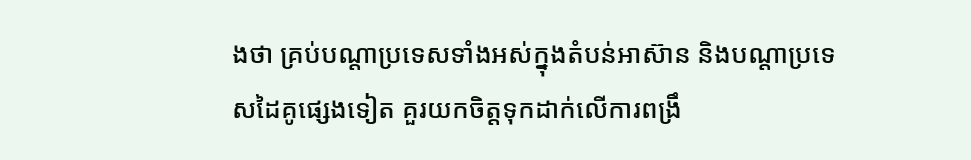ងថា គ្រប់បណ្តាប្រទេសទាំងអស់ក្នុងតំបន់អាស៊ាន និងបណ្តាប្រទេសដៃគូផ្សេងទៀត គួរយកចិត្តទុកដាក់លើការពង្រឹ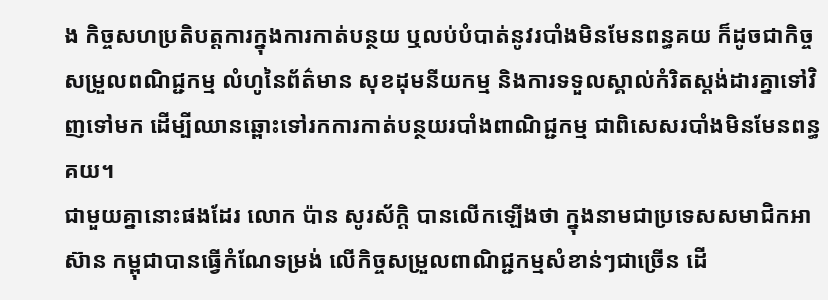ង កិច្ចសហប្រតិបត្តការក្នុងការកាត់បន្ថយ ឬលប់បំបាត់នូវរបាំងមិនមែនពន្ធគយ ក៏ដូចជាកិច្ចសម្រួលពណិជ្ជកម្ម លំហូនៃព័ត៌មាន សុខដុមនីយកម្ម និងការទទួលស្គាល់កំរិតស្តង់ដារគ្នាទៅវិញទៅមក ដើម្បីឈានឆ្ពោះទៅរកការកាត់បន្ថយរបាំងពាណិជ្ជកម្ម ជាពិសេសរបាំងមិនមែនពន្ធគយ។
ជាមួយគ្នានោះផងដែរ លោក ប៉ាន សូរស័ក្តិ បានលើកឡើងថា ក្នុងនាមជាប្រទេសសមាជិកអាស៊ាន កម្ពុជាបានធ្វើកំណែទម្រង់ លើកិច្ចសម្រួលពាណិជ្ជកម្មសំខាន់ៗជាច្រើន ដើ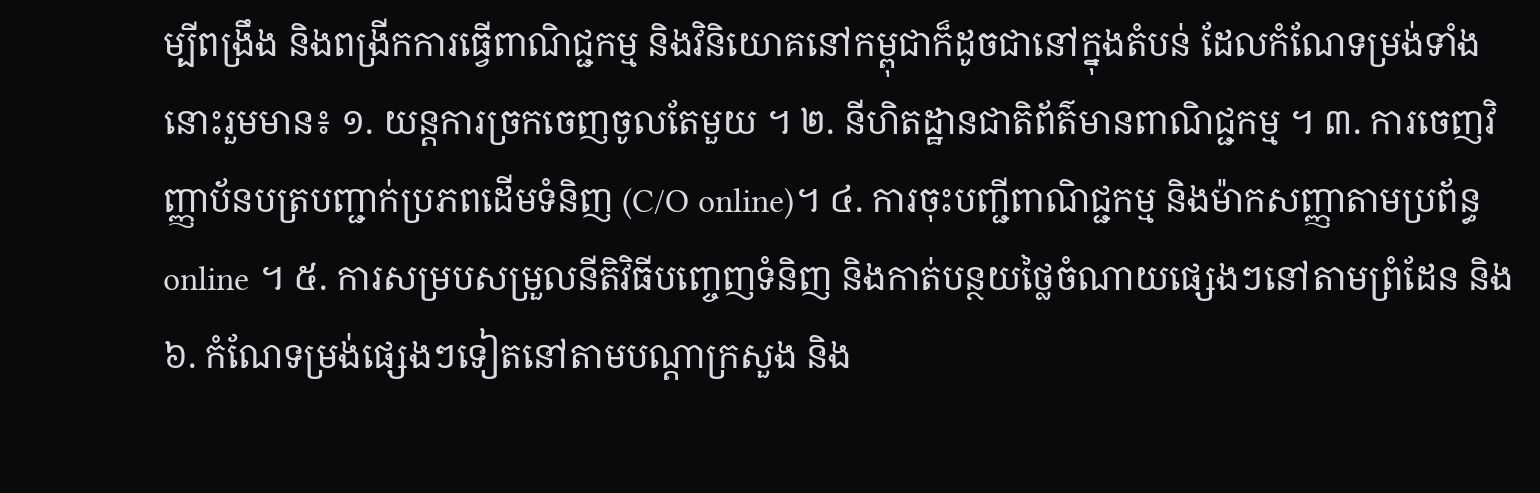ម្បីពង្រឹង និងពង្រីកការធ្វើពាណិជ្ជកម្ម និងវិនិយោគនៅកម្ពុជាក៏ដូចជានៅក្នុងតំបន់ ដែលកំណែទម្រង់ទាំងនោះរួមមាន៖ ១. យន្តការច្រកចេញចូលតែមួយ ។ ២. នីហិតដ្ឋានជាតិព័ត៌មានពាណិជ្ជកម្ម ។ ៣. ការចេញវិញ្ញាប័នបត្របញ្ជាក់ប្រភពដើមទំនិញ (C/O online)។ ៤. ការចុះបញ្ជីពាណិជ្ជកម្ម និងម៉ាកសញ្ញាតាមប្រព័ន្ធ online ។ ៥. ការសម្របសម្រួលនីតិវិធីបញ្ចេញទំនិញ និងកាត់បន្ថយថ្លៃចំណាយផ្សេងៗនៅតាមព្រំដែន និង៦. កំណែទម្រង់ផ្សេងៗទៀតនៅតាមបណ្តាក្រសួង និង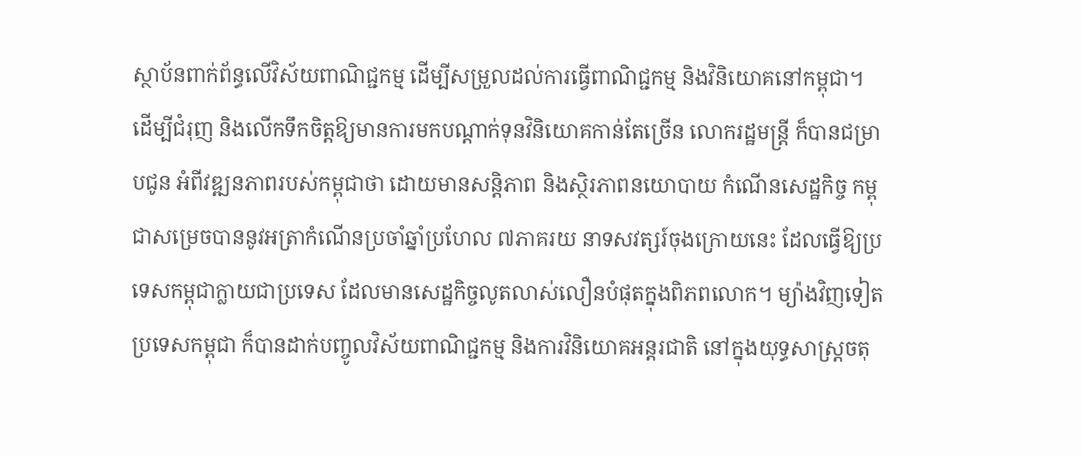ស្ថាប័នពាក់ព័ន្ធលើវិស័យពាណិជ្ជកម្ម ដើម្បីសម្រួលដល់ការធ្វើពាណិជ្ជកម្ម និងវិនិយោគនៅកម្ពុជា។
ដើម្បីជំរុញ និងលើកទឹកចិត្តឱ្យមានការមកបណ្តាក់ទុនវិនិយោគកាន់តែច្រើន លោករដ្ឋមន្ត្រី ក៏បានជម្រាបជូន អំពីវឌ្ឍនភាពរបស់កម្ពុជាថា ដោយមានសន្តិភាព និងស្ថិរភាពនយោបាយ កំណើនសេដ្ឋកិច្ច កម្ពុជាសម្រេចបាននូវអត្រាកំណើនប្រចាំឆ្នាំប្រហែល ៧ភាគរយ នាទសវត្សរ៍ចុងក្រោយនេះ ដែលធ្វើឱ្យប្រទេសកម្ពុជាក្លាយជាប្រទេស ដែលមានសេដ្ឋកិច្ចលូតលាស់លឿនបំផុតក្នុងពិភពលោក។ ម្យ៉ាងវិញទៀតប្រទេសកម្ពុជា ក៏បានដាក់បញ្ចូលវិស័យពាណិជ្ជកម្ម និងការវិនិយោគអន្តរជាតិ នៅក្នុងយុទ្ធសាស្ត្រចតុ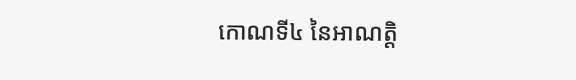កោណទី៤ នៃអាណត្តិ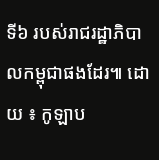ទី៦ របស់រាជរដ្ឋាភិបាលកម្ពុជាផងដែរ៕ ដោយ ៖ កូឡាប